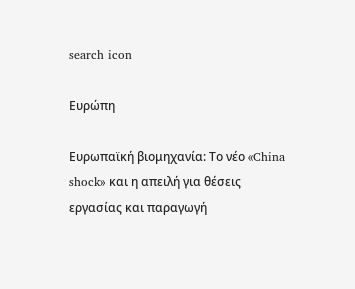search icon

Ευρώπη

Ευρωπαϊκή βιομηχανία: Το νέο «China shock» και η απειλή για θέσεις εργασίας και παραγωγή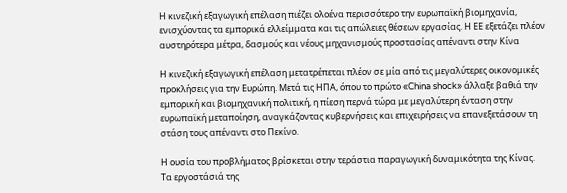Η κινεζική εξαγωγική επέλαση πιέζει ολοένα περισσότερο την ευρωπαϊκή βιομηχανία, ενισχύοντας τα εμπορικά ελλείμματα και τις απώλειες θέσεων εργασίας. Η ΕΕ εξετάζει πλέον αυστηρότερα μέτρα, δασμούς και νέους μηχανισμούς προστασίας απέναντι στην Κίνα

Η κινεζική εξαγωγική επέλαση μετατρέπεται πλέον σε μία από τις μεγαλύτερες οικονομικές προκλήσεις για την Ευρώπη. Μετά τις ΗΠΑ, όπου το πρώτο «China shock» άλλαξε βαθιά την εμπορική και βιομηχανική πολιτική, η πίεση περνά τώρα με μεγαλύτερη ένταση στην ευρωπαϊκή μεταποίηση, αναγκάζοντας κυβερνήσεις και επιχειρήσεις να επανεξετάσουν τη στάση τους απέναντι στο Πεκίνο.

Η ουσία του προβλήματος βρίσκεται στην τεράστια παραγωγική δυναμικότητα της Κίνας. Τα εργοστάσιά της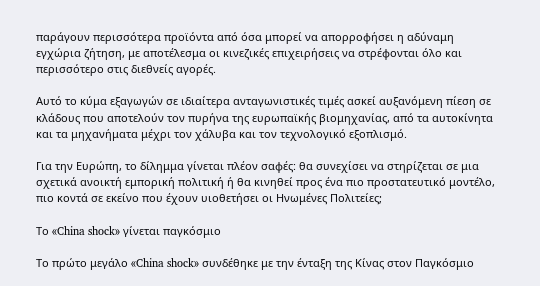παράγουν περισσότερα προϊόντα από όσα μπορεί να απορροφήσει η αδύναμη εγχώρια ζήτηση, με αποτέλεσμα οι κινεζικές επιχειρήσεις να στρέφονται όλο και περισσότερο στις διεθνείς αγορές.

Αυτό το κύμα εξαγωγών σε ιδιαίτερα ανταγωνιστικές τιμές ασκεί αυξανόμενη πίεση σε κλάδους που αποτελούν τον πυρήνα της ευρωπαϊκής βιομηχανίας, από τα αυτοκίνητα και τα μηχανήματα μέχρι τον χάλυβα και τον τεχνολογικό εξοπλισμό.

Για την Ευρώπη, το δίλημμα γίνεται πλέον σαφές: θα συνεχίσει να στηρίζεται σε μια σχετικά ανοικτή εμπορική πολιτική ή θα κινηθεί προς ένα πιο προστατευτικό μοντέλο, πιο κοντά σε εκείνο που έχουν υιοθετήσει οι Ηνωμένες Πολιτείες;

Το «China shock» γίνεται παγκόσμιο

Το πρώτο μεγάλο «China shock» συνδέθηκε με την ένταξη της Κίνας στον Παγκόσμιο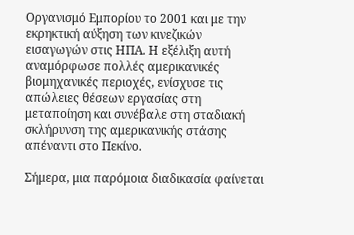Οργανισμό Εμπορίου το 2001 και με την εκρηκτική αύξηση των κινεζικών εισαγωγών στις ΗΠΑ. Η εξέλιξη αυτή αναμόρφωσε πολλές αμερικανικές βιομηχανικές περιοχές, ενίσχυσε τις απώλειες θέσεων εργασίας στη μεταποίηση και συνέβαλε στη σταδιακή σκλήρυνση της αμερικανικής στάσης απέναντι στο Πεκίνο.

Σήμερα, μια παρόμοια διαδικασία φαίνεται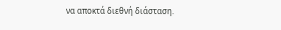να αποκτά διεθνή διάσταση.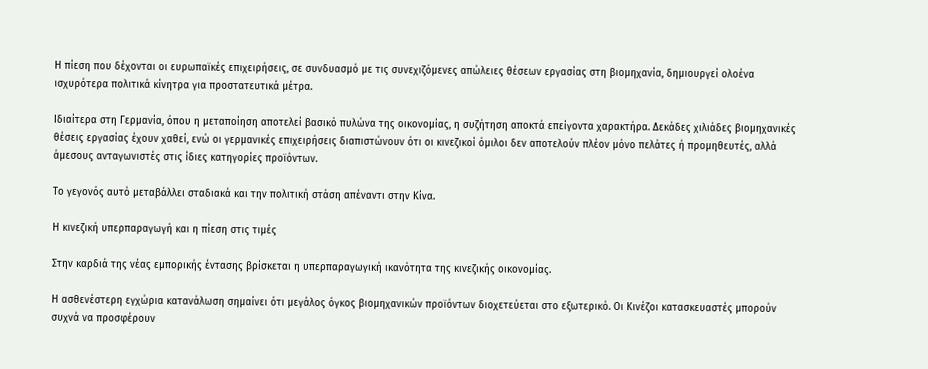Η πίεση που δέχονται οι ευρωπαϊκές επιχειρήσεις, σε συνδυασμό με τις συνεχιζόμενες απώλειες θέσεων εργασίας στη βιομηχανία, δημιουργεί ολοένα ισχυρότερα πολιτικά κίνητρα για προστατευτικά μέτρα.

Ιδιαίτερα στη Γερμανία, όπου η μεταποίηση αποτελεί βασικό πυλώνα της οικονομίας, η συζήτηση αποκτά επείγοντα χαρακτήρα. Δεκάδες χιλιάδες βιομηχανικές θέσεις εργασίας έχουν χαθεί, ενώ οι γερμανικές επιχειρήσεις διαπιστώνουν ότι οι κινεζικοί όμιλοι δεν αποτελούν πλέον μόνο πελάτες ή προμηθευτές, αλλά άμεσους ανταγωνιστές στις ίδιες κατηγορίες προϊόντων.

Το γεγονός αυτό μεταβάλλει σταδιακά και την πολιτική στάση απέναντι στην Κίνα.

Η κινεζική υπερπαραγωγή και η πίεση στις τιμές

Στην καρδιά της νέας εμπορικής έντασης βρίσκεται η υπερπαραγωγική ικανότητα της κινεζικής οικονομίας.

Η ασθενέστερη εγχώρια κατανάλωση σημαίνει ότι μεγάλος όγκος βιομηχανικών προϊόντων διοχετεύεται στο εξωτερικό. Οι Κινέζοι κατασκευαστές μπορούν συχνά να προσφέρουν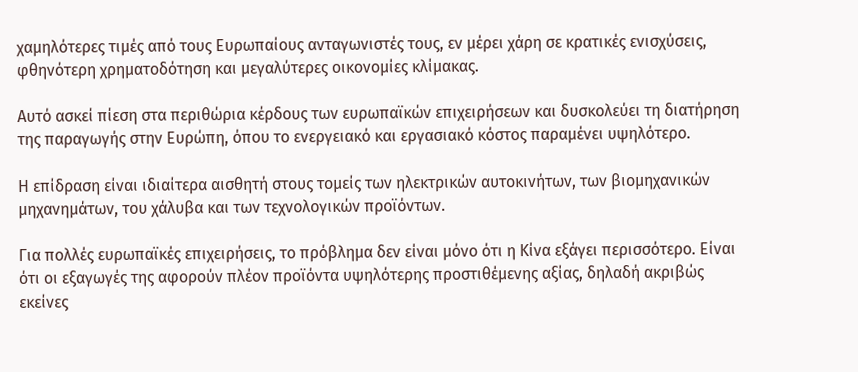χαμηλότερες τιμές από τους Ευρωπαίους ανταγωνιστές τους, εν μέρει χάρη σε κρατικές ενισχύσεις, φθηνότερη χρηματοδότηση και μεγαλύτερες οικονομίες κλίμακας.

Αυτό ασκεί πίεση στα περιθώρια κέρδους των ευρωπαϊκών επιχειρήσεων και δυσκολεύει τη διατήρηση της παραγωγής στην Ευρώπη, όπου το ενεργειακό και εργασιακό κόστος παραμένει υψηλότερο.

Η επίδραση είναι ιδιαίτερα αισθητή στους τομείς των ηλεκτρικών αυτοκινήτων, των βιομηχανικών μηχανημάτων, του χάλυβα και των τεχνολογικών προϊόντων.

Για πολλές ευρωπαϊκές επιχειρήσεις, το πρόβλημα δεν είναι μόνο ότι η Κίνα εξάγει περισσότερο. Είναι ότι οι εξαγωγές της αφορούν πλέον προϊόντα υψηλότερης προστιθέμενης αξίας, δηλαδή ακριβώς εκείνες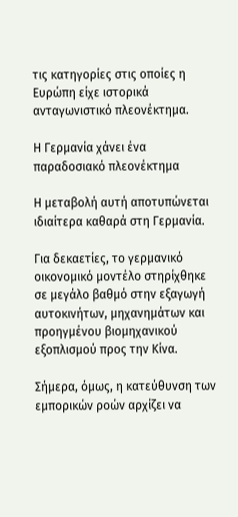τις κατηγορίες στις οποίες η Ευρώπη είχε ιστορικά ανταγωνιστικό πλεονέκτημα.

Η Γερμανία χάνει ένα παραδοσιακό πλεονέκτημα

Η μεταβολή αυτή αποτυπώνεται ιδιαίτερα καθαρά στη Γερμανία.

Για δεκαετίες, το γερμανικό οικονομικό μοντέλο στηρίχθηκε σε μεγάλο βαθμό στην εξαγωγή αυτοκινήτων, μηχανημάτων και προηγμένου βιομηχανικού εξοπλισμού προς την Κίνα.

Σήμερα, όμως, η κατεύθυνση των εμπορικών ροών αρχίζει να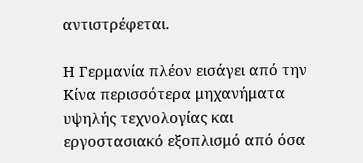αντιστρέφεται.

Η Γερμανία πλέον εισάγει από την Κίνα περισσότερα μηχανήματα υψηλής τεχνολογίας και εργοστασιακό εξοπλισμό από όσα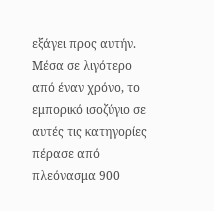εξάγει προς αυτήν. Μέσα σε λιγότερο από έναν χρόνο, το εμπορικό ισοζύγιο σε αυτές τις κατηγορίες πέρασε από πλεόνασμα 900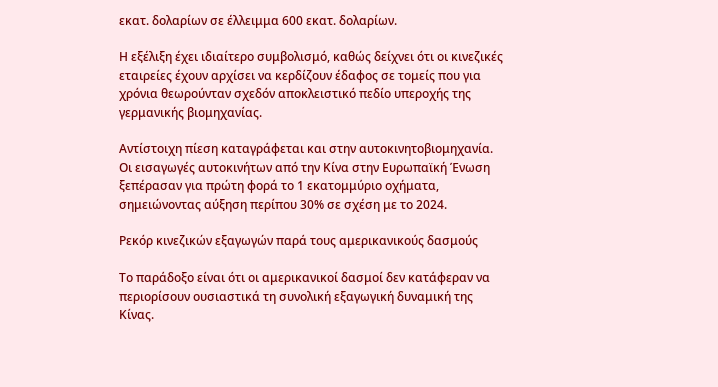εκατ. δολαρίων σε έλλειμμα 600 εκατ. δολαρίων.

Η εξέλιξη έχει ιδιαίτερο συμβολισμό, καθώς δείχνει ότι οι κινεζικές εταιρείες έχουν αρχίσει να κερδίζουν έδαφος σε τομείς που για χρόνια θεωρούνταν σχεδόν αποκλειστικό πεδίο υπεροχής της γερμανικής βιομηχανίας.

Αντίστοιχη πίεση καταγράφεται και στην αυτοκινητοβιομηχανία. Οι εισαγωγές αυτοκινήτων από την Κίνα στην Ευρωπαϊκή Ένωση ξεπέρασαν για πρώτη φορά το 1 εκατομμύριο οχήματα, σημειώνοντας αύξηση περίπου 30% σε σχέση με το 2024.

Ρεκόρ κινεζικών εξαγωγών παρά τους αμερικανικούς δασμούς

Το παράδοξο είναι ότι οι αμερικανικοί δασμοί δεν κατάφεραν να περιορίσουν ουσιαστικά τη συνολική εξαγωγική δυναμική της Κίνας.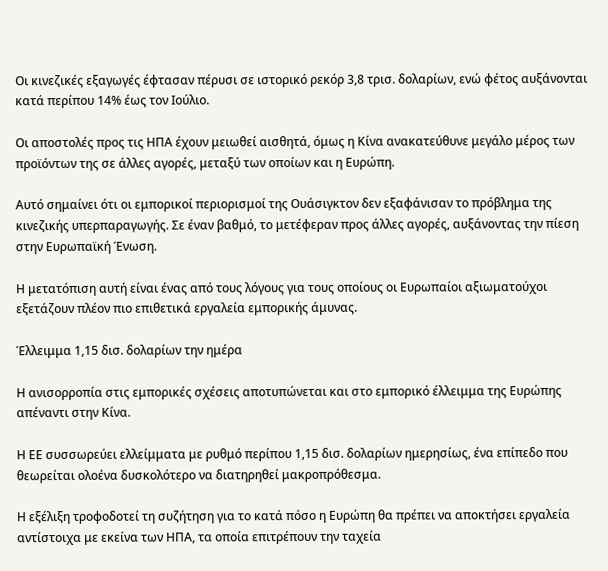Οι κινεζικές εξαγωγές έφτασαν πέρυσι σε ιστορικό ρεκόρ 3,8 τρισ. δολαρίων, ενώ φέτος αυξάνονται κατά περίπου 14% έως τον Ιούλιο.

Οι αποστολές προς τις ΗΠΑ έχουν μειωθεί αισθητά, όμως η Κίνα ανακατεύθυνε μεγάλο μέρος των προϊόντων της σε άλλες αγορές, μεταξύ των οποίων και η Ευρώπη.

Αυτό σημαίνει ότι οι εμπορικοί περιορισμοί της Ουάσιγκτον δεν εξαφάνισαν το πρόβλημα της κινεζικής υπερπαραγωγής. Σε έναν βαθμό, το μετέφεραν προς άλλες αγορές, αυξάνοντας την πίεση στην Ευρωπαϊκή Ένωση.

Η μετατόπιση αυτή είναι ένας από τους λόγους για τους οποίους οι Ευρωπαίοι αξιωματούχοι εξετάζουν πλέον πιο επιθετικά εργαλεία εμπορικής άμυνας.

Έλλειμμα 1,15 δισ. δολαρίων την ημέρα

Η ανισορροπία στις εμπορικές σχέσεις αποτυπώνεται και στο εμπορικό έλλειμμα της Ευρώπης απέναντι στην Κίνα.

Η ΕΕ συσσωρεύει ελλείμματα με ρυθμό περίπου 1,15 δισ. δολαρίων ημερησίως, ένα επίπεδο που θεωρείται ολοένα δυσκολότερο να διατηρηθεί μακροπρόθεσμα.

Η εξέλιξη τροφοδοτεί τη συζήτηση για το κατά πόσο η Ευρώπη θα πρέπει να αποκτήσει εργαλεία αντίστοιχα με εκείνα των ΗΠΑ, τα οποία επιτρέπουν την ταχεία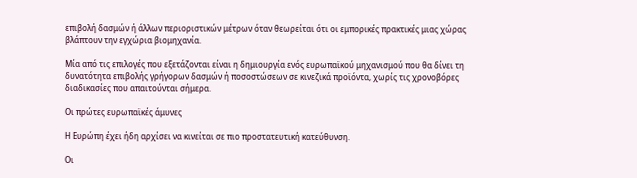επιβολή δασμών ή άλλων περιοριστικών μέτρων όταν θεωρείται ότι οι εμπορικές πρακτικές μιας χώρας βλάπτουν την εγχώρια βιομηχανία.

Μία από τις επιλογές που εξετάζονται είναι η δημιουργία ενός ευρωπαϊκού μηχανισμού που θα δίνει τη δυνατότητα επιβολής γρήγορων δασμών ή ποσοστώσεων σε κινεζικά προϊόντα, χωρίς τις χρονοβόρες διαδικασίες που απαιτούνται σήμερα.

Οι πρώτες ευρωπαϊκές άμυνες

Η Ευρώπη έχει ήδη αρχίσει να κινείται σε πιο προστατευτική κατεύθυνση.

Οι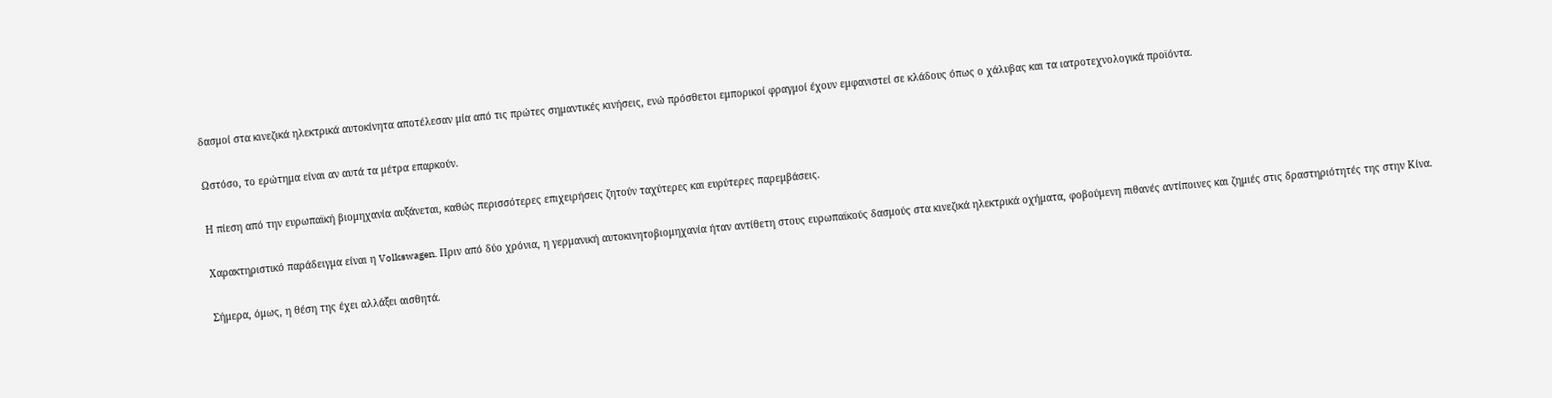δασμοί στα κινεζικά ηλεκτρικά αυτοκίνητα αποτέλεσαν μία από τις πρώτες σημαντικές κινήσεις, ενώ πρόσθετοι εμπορικοί φραγμοί έχουν εμφανιστεί σε κλάδους όπως ο χάλυβας και τα ιατροτεχνολογικά προϊόντα.

Ωστόσο, το ερώτημα είναι αν αυτά τα μέτρα επαρκούν.

Η πίεση από την ευρωπαϊκή βιομηχανία αυξάνεται, καθώς περισσότερες επιχειρήσεις ζητούν ταχύτερες και ευρύτερες παρεμβάσεις.

Χαρακτηριστικό παράδειγμα είναι η Volkswagen. Πριν από δύο χρόνια, η γερμανική αυτοκινητοβιομηχανία ήταν αντίθετη στους ευρωπαϊκούς δασμούς στα κινεζικά ηλεκτρικά οχήματα, φοβούμενη πιθανές αντίποινες και ζημιές στις δραστηριότητές της στην Κίνα.

Σήμερα, όμως, η θέση της έχει αλλάξει αισθητά.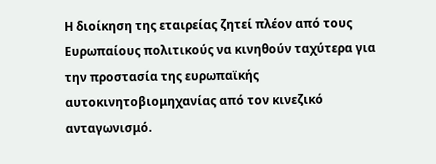Η διοίκηση της εταιρείας ζητεί πλέον από τους Ευρωπαίους πολιτικούς να κινηθούν ταχύτερα για την προστασία της ευρωπαϊκής αυτοκινητοβιομηχανίας από τον κινεζικό ανταγωνισμό.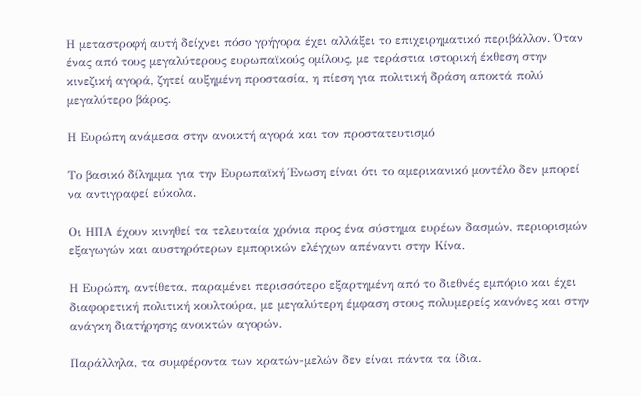Η μεταστροφή αυτή δείχνει πόσο γρήγορα έχει αλλάξει το επιχειρηματικό περιβάλλον. Όταν ένας από τους μεγαλύτερους ευρωπαϊκούς ομίλους, με τεράστια ιστορική έκθεση στην κινεζική αγορά, ζητεί αυξημένη προστασία, η πίεση για πολιτική δράση αποκτά πολύ μεγαλύτερο βάρος.

Η Ευρώπη ανάμεσα στην ανοικτή αγορά και τον προστατευτισμό

Το βασικό δίλημμα για την Ευρωπαϊκή Ένωση είναι ότι το αμερικανικό μοντέλο δεν μπορεί να αντιγραφεί εύκολα.

Οι ΗΠΑ έχουν κινηθεί τα τελευταία χρόνια προς ένα σύστημα ευρέων δασμών, περιορισμών εξαγωγών και αυστηρότερων εμπορικών ελέγχων απέναντι στην Κίνα.

Η Ευρώπη, αντίθετα, παραμένει περισσότερο εξαρτημένη από το διεθνές εμπόριο και έχει διαφορετική πολιτική κουλτούρα, με μεγαλύτερη έμφαση στους πολυμερείς κανόνες και στην ανάγκη διατήρησης ανοικτών αγορών.

Παράλληλα, τα συμφέροντα των κρατών-μελών δεν είναι πάντα τα ίδια.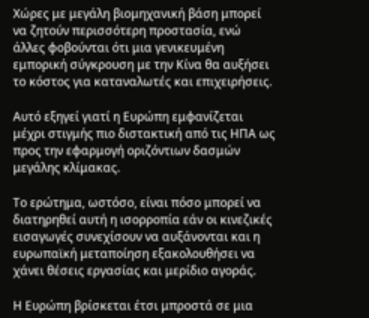Χώρες με μεγάλη βιομηχανική βάση μπορεί να ζητούν περισσότερη προστασία, ενώ άλλες φοβούνται ότι μια γενικευμένη εμπορική σύγκρουση με την Κίνα θα αυξήσει το κόστος για καταναλωτές και επιχειρήσεις.

Αυτό εξηγεί γιατί η Ευρώπη εμφανίζεται μέχρι στιγμής πιο διστακτική από τις ΗΠΑ ως προς την εφαρμογή οριζόντιων δασμών μεγάλης κλίμακας.

Το ερώτημα, ωστόσο, είναι πόσο μπορεί να διατηρηθεί αυτή η ισορροπία εάν οι κινεζικές εισαγωγές συνεχίσουν να αυξάνονται και η ευρωπαϊκή μεταποίηση εξακολουθήσει να χάνει θέσεις εργασίας και μερίδιο αγοράς.

Η Ευρώπη βρίσκεται έτσι μπροστά σε μια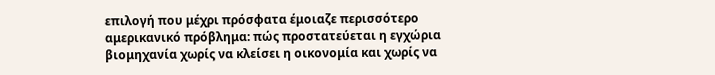επιλογή που μέχρι πρόσφατα έμοιαζε περισσότερο αμερικανικό πρόβλημα: πώς προστατεύεται η εγχώρια βιομηχανία χωρίς να κλείσει η οικονομία και χωρίς να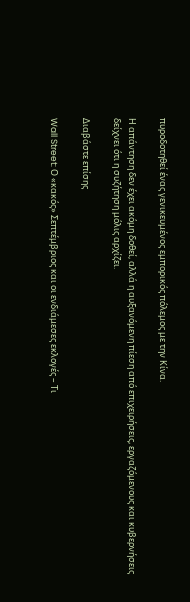πυροδοτηθεί ένας γενικευμένος εμπορικός πόλεμος με την Κίνα.

Η απάντηση δεν έχει ακόμη δοθεί, αλλά η αυξανόμενη πίεση από επιχειρήσεις, εργαζόμενους και κυβερνήσεις δείχνει ότι η συζήτηση μόλις αρχίζει.

Διαβάστε επίσης

Wall Street: Ο «κακός» Σεπτέμβριος και οι ενδιάμεσες εκλογές – Τι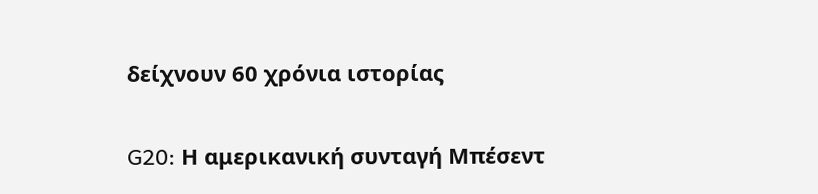δείχνουν 60 χρόνια ιστορίας

G20: Η αμερικανική συνταγή Μπέσεντ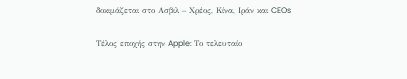δοκιμάζεται στο Ασβιλ – Χρέος, Κίνα, Ιράν και CEOs

Τέλος εποχής στην Apple: Το τελευταίο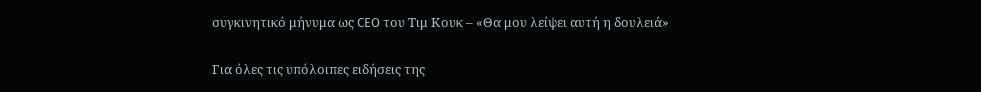συγκινητικό μήνυμα ως CEO του Τιμ Κουκ – «Θα μου λείψει αυτή η δουλειά»

Για όλες τις υπόλοιπες ειδήσεις της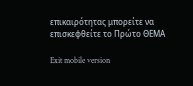επικαιρότητας μπορείτε να επισκεφθείτε το Πρώτο ΘΕΜΑ

Exit mobile version